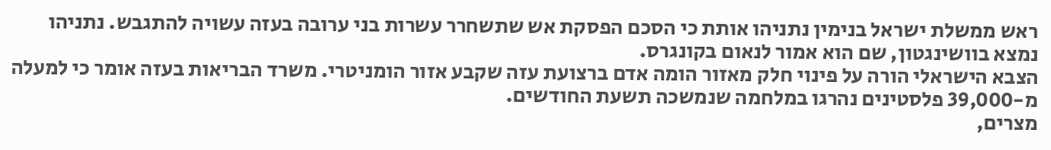ראש ממשלת ישראל בנימין נתניהו אותת כי הסכם הפסקת אש שתשחרר עשרות בני ערובה בעזה עשויה להתגבש. נתניהו נמצא בוושינגטון, שם הוא אמור לנאום בקונגרס.
הצבא הישראלי הורה על פינוי חלק מאזור הומה אדם ברצועת עזה שקבע אזור הומניטרי. משרד הבריאות בעזה אומר כי למעלה מ-39,000 פלסטינים נהרגו במלחמה שנמשכה תשעת החודשים.
מצרים,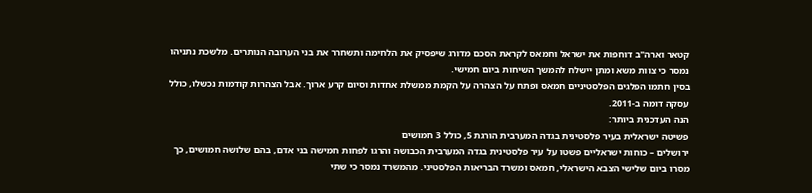קטאר וארה"ב דוחפות את ישראל וחמאס לקראת הסכם מדורג שיפסיק את הלחימה ותשחרר את בני הערובה הנותרים. מלשכת נתניהו נמסר כי צוות משא ומתן יישלח להמשך השיחות ביום חמישי.
בסין חתמו הפלגים הפלסטיניים חמאס ופתח על הצהרה על הקמת ממשלת אחדות וסיום קרע ארוך. אבל הצהרות קודמות נכשלו, כולל עסקה דומה ב-2011.
הנה העדכנית ביותר:
פשיטה ישראלית בעיר פלסטינית בגדה המערבית הורגת 5, כולל 3 חמושים
ירושלים – כוחות ישראליים פשטו על עיר פלסטינית בגדה המערבית הכבושה והרגו לפחות חמישה בני אדם, בהם שלושה חמושים, כך מסרו ביום שלישי הצבא הישראלי, חמאס ומשרד הבריאות הפלסטיני. מהמשרד נמסר כי שתי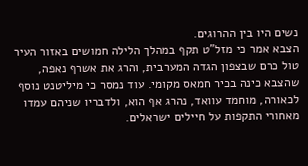נשים היו בין ההרוגים.
הצבא אמר כי מזל"ט תקף במהלך הלילה חמושים באזור העיר טול כרם שבצפון הגדה המערבית, והרג את אשרף נאפה, שהצבא כינה בכיר חמאס מקומי. עוד נמסר כי מיליטנט נוסף לכאורה, מוחמד עוואד, נהרג אף הוא, ולדבריו שניהם עמדו מאחורי התקפות על חיילים ישראלים.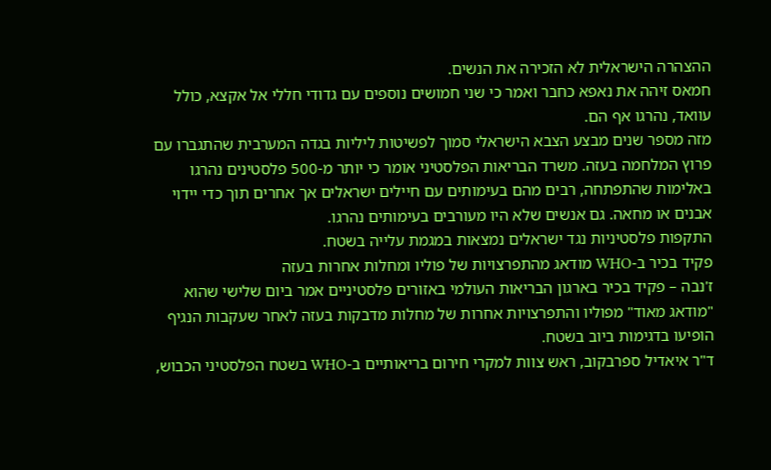ההצהרה הישראלית לא הזכירה את הנשים.
חמאס זיהה את נאפא כחבר ואמר כי שני חמושים נוספים עם גדודי חללי אל אקצא, כולל עוואד, נהרגו אף הם.
מזה מספר שנים מבצע הצבא הישראלי סמוך לפשיטות ליליות בגדה המערבית שהתגברו עם פרוץ המלחמה בעזה. משרד הבריאות הפלסטיני אומר כי יותר מ-500 פלסטינים נהרגו באלימות שהתפתחה, רבים מהם בעימותים עם חיילים ישראלים אך אחרים תוך כדי יידוי אבנים או מחאה. גם אנשים שלא היו מעורבים בעימותים נהרגו.
התקפות פלסטיניות נגד ישראלים נמצאות במגמת עלייה בשטח.
פקיד בכיר ב-WHO מודאג מהתפרצויות של פוליו ומחלות אחרות בעזה
ז'נבה – פקיד בכיר בארגון הבריאות העולמי באזורים פלסטיניים אמר ביום שלישי שהוא "מודאג מאוד" מפוליו והתפרצויות אחרות של מחלות מדבקות בעזה לאחר שעקבות הנגיף הופיעו בדגימות ביוב בשטח.
ד"ר איאדיל ספרבקוב, ראש צוות למקרי חירום בריאותיים ב-WHO בשטח הפלסטיני הכבוש,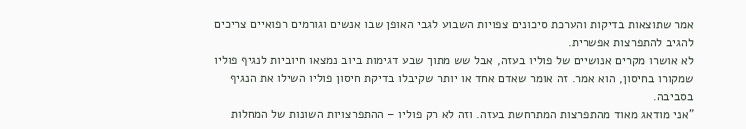אמר שתוצאות בדיקות והערכת סיכונים צפויות השבוע לגבי האופן שבו אנשים וגורמים רפואיים צריכים להגיב להתפרצות אפשרית.
לא אושרו מקרים אנושיים של פוליו בעזה, אבל שש מתוך שבע דגימות ביוב נמצאו חיוביות לנגיף פוליו שמקורו בחיסון, הוא אמר. זה אומר שאדם אחד או יותר שקיבלו בדיקת חיסון פוליו השילו את הנגיף בסביבה.
"אני מודאג מאוד מהתפרצות המתרחשת בעזה. וזה לא רק פוליו – ההתפרצויות השונות של המחלות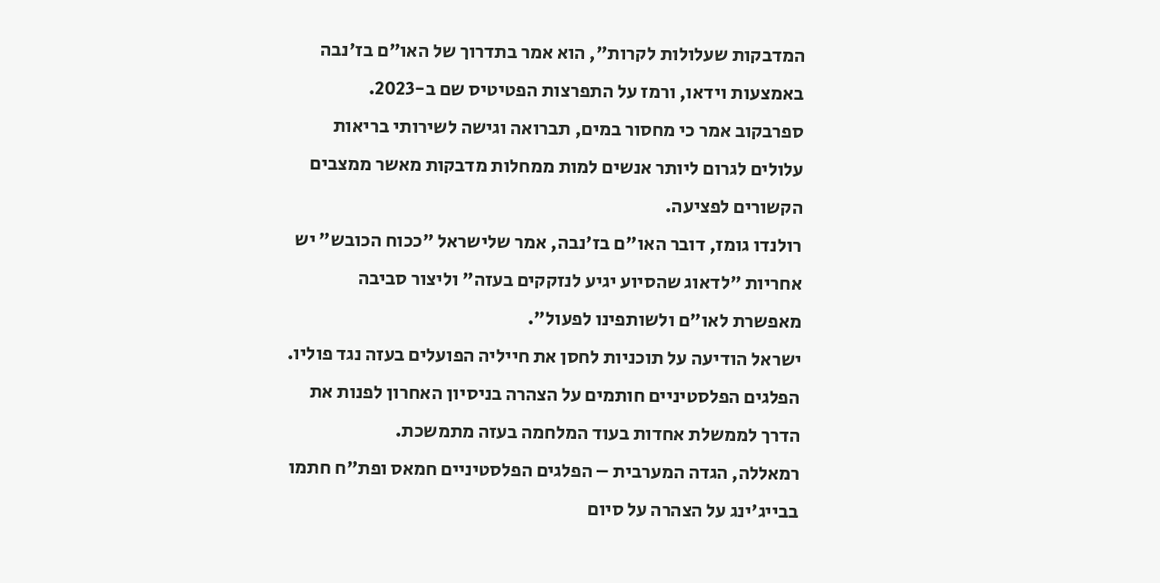המדבקות שעלולות לקרות", הוא אמר בתדרוך של האו"ם בז'נבה באמצעות וידאו, ורמז על התפרצות הפטיטיס שם ב-2023.
ספרבקוב אמר כי מחסור במים, תברואה וגישה לשירותי בריאות עלולים לגרום ליותר אנשים למות ממחלות מדבקות מאשר ממצבים הקשורים לפציעה.
רולנדו גומז, דובר האו"ם בז'נבה, אמר שלישראל "ככוח הכובש" יש אחריות "לדאוג שהסיוע יגיע לנזקקים בעזה" וליצור סביבה מאפשרת לאו"ם ולשותפינו לפעול".
ישראל הודיעה על תוכניות לחסן את חייליה הפועלים בעזה נגד פוליו.
הפלגים הפלסטיניים חותמים על הצהרה בניסיון האחרון לפנות את הדרך לממשלת אחדות בעוד המלחמה בעזה מתמשכת.
רמאללה, הגדה המערבית – הפלגים הפלסטיניים חמאס ופת"ח חתמו בבייג'ינג על הצהרה על סיום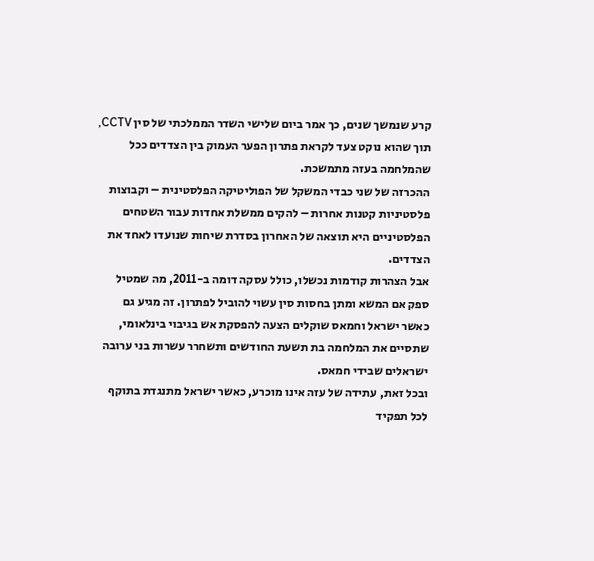קרע שנמשך שנים, כך אמר ביום שלישי השדר הממלכתי של סין CCTV, תוך שהוא נוקט צעד לקראת פתרון הפער העמוק בין הצדדים ככל שהמלחמה בעזה מתמשכת.
ההכרזה של שני כבדי המשקל של הפוליטיקה הפלסטינית – וקבוצות פלסטיניות קטנות אחרות – להקים ממשלת אחדות עבור השטחים הפלסטיניים היא תוצאה של האחרון בסדרת שיחות שנועדו לאחד את הצדדים.
אבל הצהרות קודמות נכשלו, כולל עסקה דומה ב-2011, מה שמטיל ספק אם המשא ומתן בחסות סין עשוי להוביל לפתרון. זה מגיע גם כאשר ישראל וחמאס שוקלים הצעה להפסקת אש בגיבוי בינלאומי, שתסיים את המלחמה בת תשעת החודשים ותשחרר עשרות בני ערובה ישראלים שבידי חמאס.
ובכל זאת, עתידה של עזה אינו מוכרע, כאשר ישראל מתנגדת בתוקף לכל תפקיד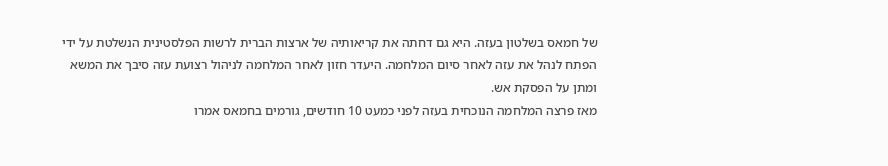של חמאס בשלטון בעזה. היא גם דחתה את קריאותיה של ארצות הברית לרשות הפלסטינית הנשלטת על ידי הפתח לנהל את עזה לאחר סיום המלחמה. היעדר חזון לאחר המלחמה לניהול רצועת עזה סיבך את המשא ומתן על הפסקת אש.
מאז פרצה המלחמה הנוכחית בעזה לפני כמעט 10 חודשים, גורמים בחמאס אמרו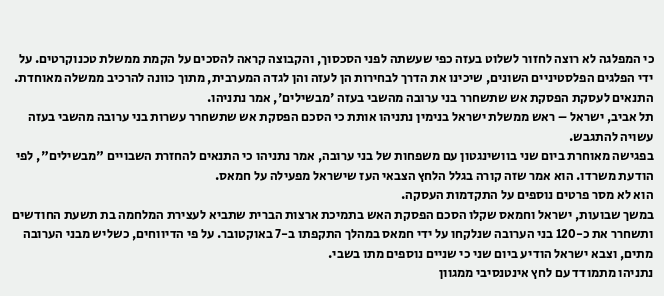כי המפלגה לא רוצה לחזור לשלוט בעזה כפי שעשתה לפני הסכסוך, והקבוצה קראה להסכים על הקמת ממשלת טכנוקרטים. על ידי הפלגים הפלסטיניים השונים, שיכינו את הדרך לבחירות הן לעזה והן לגדה המערבית, מתוך כוונה להרכיב ממשלה מאוחדת.
התנאים לעסקת הפסקת אש שתשחרר בני ערובה מהשבי בעזה 'מבשילים', אמר נתניהו.
תל אביב, ישראל – ראש ממשלת ישראל בנימין נתניהו אותת כי הסכם הפסקת אש שתשחרר עשרות בני ערובה מהשבי בעזה עשויה להתגבש.
בפגישה מאוחרת ביום שני בוושינגטון עם משפחות של בני ערובה, אמר נתניהו כי התנאים להחזרת השבויים "מבשילים", לפי הודעת משרדו. הוא אמר שזה קורה בגלל הלחץ הצבאי העז שישראל מפעילה על חמאס.
הוא לא מסר פרטים נוספים על התקדמות העסקה.
במשך שבועות, ישראל וחמאס שקלו הסכם הפסקת האש בתמיכת ארצות הברית שתביא לעצירת המלחמה בת תשעת החודשים ותשחרר את כ-120 בני הערובה שנלקחו על ידי חמאס במהלך התקפתו ב-7 באוקטובר. על פי הדיווחים, כשליש מבני הערובה מתים, וצבא ישראל הודיע ביום שני כי שניים נוספים מתו בשבי.
נתניהו מתמודד עם לחץ אינטנסיבי ממגוון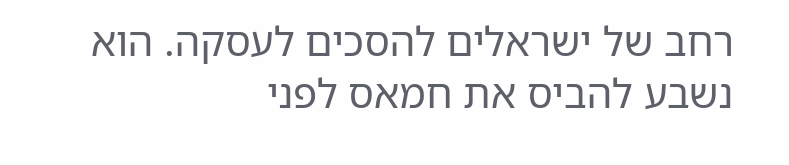רחב של ישראלים להסכים לעסקה. הוא נשבע להביס את חמאס לפני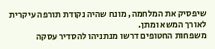שיפסיק את המלחמה, מונח שהיה נקודת תורפה עיקרית לאורך המשא ומתן.
משפחות החטופים דרשו מנתניהו להסדיר עסקה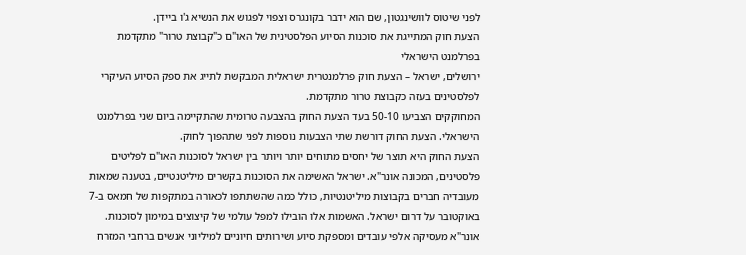לפני שיטוס לוושינגטון, שם הוא ידבר בקונגרס וצפוי לפגוש את הנשיא ג'ו ביידן.
הצעת חוק המתייגת את סוכנות הסיוע הפלסטינית של האו"ם כ"קבוצת טרור" מתקדמת בפרלמנט הישראלי
ירושלים, ישראל – הצעת חוק פרלמנטרית ישראלית המבקשת לתייג את ספק הסיוע העיקרי לפלסטינים בעזה כקבוצת טרור מתקדמת.
המחוקקים הצביעו 50-10 בעד הצעת החוק בהצבעה טרומית שהתקיימה ביום שני בפרלמנט הישראלי. הצעת החוק דורשת שתי הצבעות נוספות לפני שתהפוך לחוק.
הצעת החוק היא תוצר של יחסים מתוחים יותר ויותר בין ישראל לסוכנות האו"ם לפליטים פלסטינים, המכונה אונר"א. ישראל האשימה את הסוכנות בקשרים מיליטנטיים, בטענה שמאות מעובדיה חברים בקבוצות מיליטנטיות, כולל כמה שהשתתפו לכאורה במתקפות של חמאס ב-7 באוקטובר על דרום ישראל. האשמות אלו הובילו למפל עולמי של קיצוצים במימון לסוכנות.
אונר"א מעסיקה אלפי עובדים ומספקת סיוע ושירותים חיוניים למיליוני אנשים ברחבי המזרח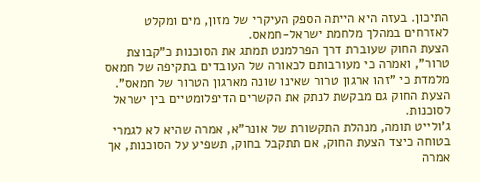התיכון. בעזה היא הייתה הספק העיקרי של מזון, מים ומקלט לאזרחים במהלך מלחמת ישראל-חמאס.
הצעת החוק שעוברת דרך הפרלמנט תמתג את הסוכנות כ"קבוצת טרור", ואמרה כי מעורבותם לכאורה של העובדים בתקיפה של חמאס מלמדת כי "זהו ארגון טרור שאינו שונה מארגון הטרור של חמאס". הצעת החוק גם מבקשת לנתק את הקשרים הדיפלומטיים בין ישראל לסוכנות.
ג'ולייט תומה, מנהלת התקשורת של אונר"א, אמרה שהיא לא לגמרי בטוחה כיצד הצעת החוק, אם תתקבל בחוק, תשפיע על הסוכנות, אך אמרה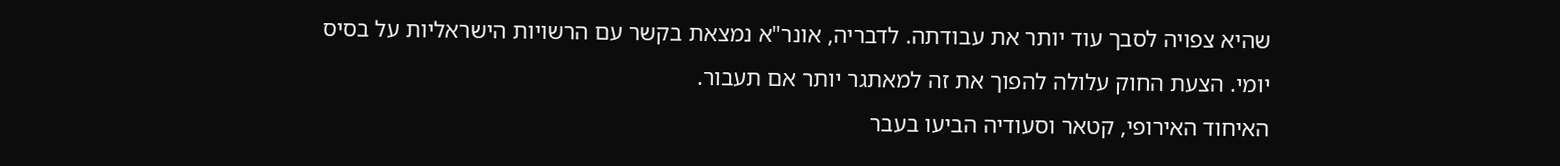שהיא צפויה לסבך עוד יותר את עבודתה. לדבריה, אונר"א נמצאת בקשר עם הרשויות הישראליות על בסיס יומי. הצעת החוק עלולה להפוך את זה למאתגר יותר אם תעבור.
האיחוד האירופי, קטאר וסעודיה הביעו בעבר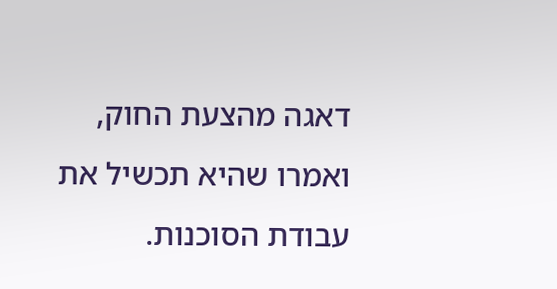דאגה מהצעת החוק, ואמרו שהיא תכשיל את עבודת הסוכנות.